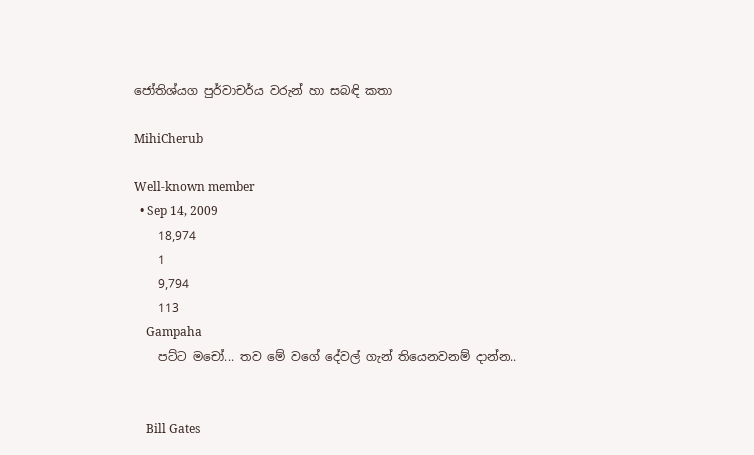ජෝතිශ්යග පුර්වාචර්ය වරුන් හා සබඳි කතා

MihiCherub

Well-known member
  • Sep 14, 2009
    18,974
    1
    9,794
    113
    Gampaha
    පට්ට මචෝ... තව මේ වගේ දේවල් ගැන් තියෙනවනම් දාන්න..


    Bill Gates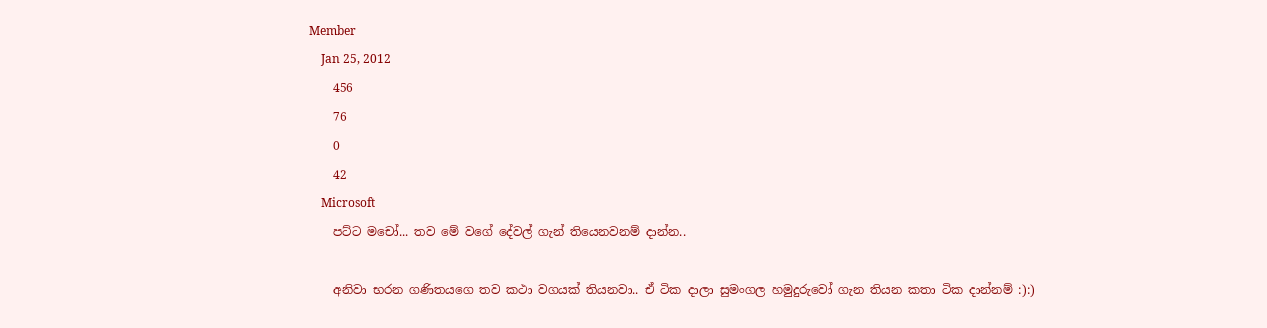Member
    Jan 25, 2012
    456
    76
    0
    42
    Microsoft
    පට්ට මචෝ... තව මේ වගේ දේවල් ගැන් තියෙනවනම් දාන්න..

    අනිවා භරන ගණිතයගෙ තව කථා වගයක් තියනවා.. ඒ ටික දාලා සුමංගල හමුදුරුවෝ ගැන තියන කතා ටික දාන්නම් :):)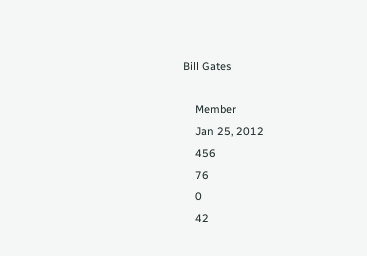Bill Gates

    Member
    Jan 25, 2012
    456
    76
    0
    42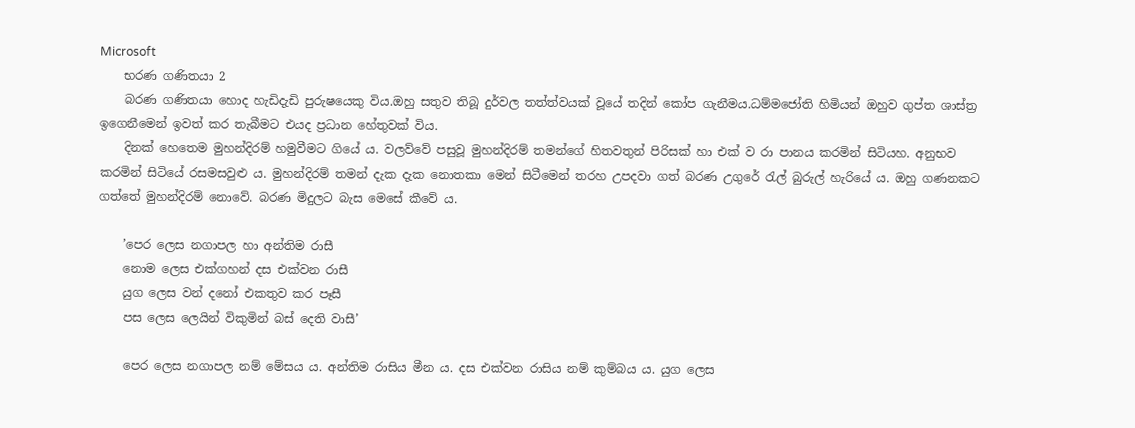Microsoft
    භරණ ගණිතයා 2
    බරණ ගණිතයා හොද හැඩිදැඩි පුරුෂයෙකු විය.ඔහු සතුව තිබූ දුර්වල තත්ත්වයක් වූයේ තදින් කෝප ගැනීමය.ධම්මජෝති හිමියන් ඔහුව ගුප්ත ශාස්ත්‍ර ඉගෙනීමෙන් ඉවත් කර තැබීමට එයද ප්‍රධාන හේතුවක් විය.
    දිනක් හෙතෙම මුහන්දිරම් හමුවීමට ගියේ ය. වලව්වේ පසුවූ මුහන්දිරම් තමන්ගේ හිතවතුන් පිරිසක් හා එක් ව රා පානය කරමින් සිටියහ. අනුභව කරමින් සිටියේ රසමසවුළු ය. මුහන්දිරම් තමන් දැක දැක නොතකා මෙන් සිටීමෙන් තරහ උපදවා ගත් බරණ උගුරේ රැල් බුරුල් හැරියේ ය. ඔහු ගණනකට ගත්තේ මුහන්දිරම් නොවේ. බරණ මිදුලට බැස මෙසේ කීවේ ය.

    ’පෙර ලෙස නගාපල හා අන්තිම රාසී
    නොම ලෙස එක්ගහන් දස එක්වන රාසී
    යුග ලෙස වන් දනෝ එකතුව කර පෑසී
    පස ලෙස ලෙයින් විකුමින් බස් දෙති වාසී’

    පෙර ලෙස නගාපල නම් මේසය ය. අන්තිම රාසිය මීන ය. දස එක්වන රාසිය නම් කුම්බය ය. යුග ලෙස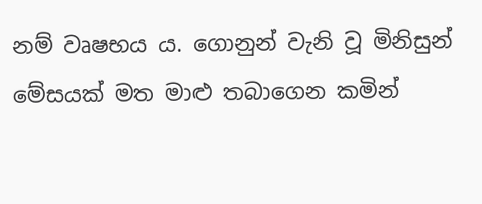නම් වෘෂභය ය. ගොනුන් වැනි වූ මිනිසුන් මේසයක් මත මාළු තබාගෙන කමින්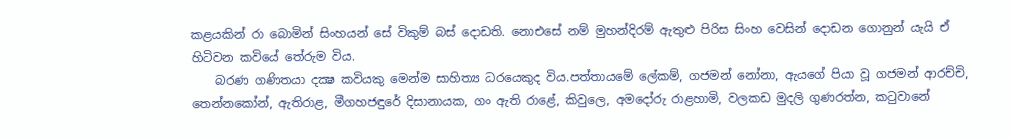කළයකින් රා බොමින් සිංහයන් සේ විකුම් බස් දොඩති. නොඑසේ නම් මුහන්දිරම් ඇතුළු පිරිස සිංහ වෙසින් දොඩන ගොනුන් යැයි ඒ හිටිවන කවියේ තේරුම විය.
    බරණ ගණිතයා දක්‍ෂ කවියකු මෙන්ම සාහිත්‍ය ධරයෙකුද විය.පත්තායමේ ලේකම්, ගජමන් නෝනා, ඇයගේ පියා වූ ගජමන් ආරච්චි, තෙන්නකෝන්, ඇතිරාළ, මීගහජඳුරේ දිසානායක, ගං ඇති රාළේ, කිවුලෙ, අමදෝරු රාළහාමි, වලකඩ මුදලි ගුණරත්න, කටුවානේ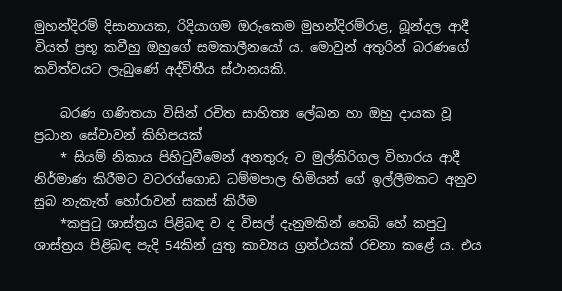මුහන්දිරම් දිසානායක, රිදියාගම ඔරුකෙම මුහන්දිරම්රාළ, බූන්දල ආදී වියත් ප්‍රභූ කවීහු ඔහුගේ සමකාලීනයෝ ය. මොවුන් අතුරින් බරණගේ කවිත්වයට ලැබුණේ අද්විතීය ස්ථානයකි.

    බරණ ගණිතයා විසින් රචිත සාහිත්‍ය ලේඛන හා ඔහු දායක වූ ප්‍රධාන සේවාවන් කිහිපයක්
    * සියම් නිකාය පිහිටුවීමෙන් අනතුරු ව මුල්කිරිගල විහාරය ආදී නිර්මාණ කිරීමට වටරග්ගොඩ ධම්මපාල හිමියන් ගේ ඉල්ලීමකට අනුව සුබ නැකැත් හෝරාවන් සකස් කිරීම
    *කපුටු ශාස්ත්‍රය පිළිබඳ ව ද විසල් දැනුමකින් හෙබි හේ කපුටු ශාස්ත්‍රය පිළිබඳ පැදි 54කින් යුතු කාව්‍යය ග්‍රන්ථයක් රචනා කළේ ය. එය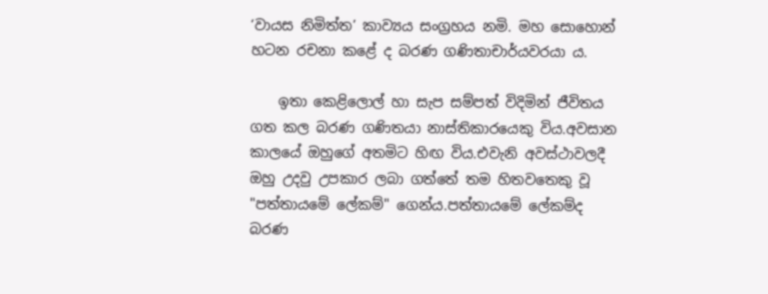‘වායස නිමිත්ත’ කාව්‍යය සංග්‍රහය නමි. මහ සොහොන් හටන රචනා කළේ ද බරණ ගණිතාචාර්යවරයා ය.

    ඉතා කෙළිලොල් හා සැප සම්පත් විදිමින් ජීවිතය ගත කල බරණ ගණිතයා නාස්තිකාරයෙකු විය.අවසාන කාලයේ ඔහුගේ අතමිට හිඟ විය.එවැනි අවස්ථාවලදී ඔහු උදවු උපකාර ලබා ගත්තේ තම හිතවතෙකු වූ "පත්තායමේ ලේකම්" ගෙන්ය.පත්තායමේ ලේකම්ද බරණ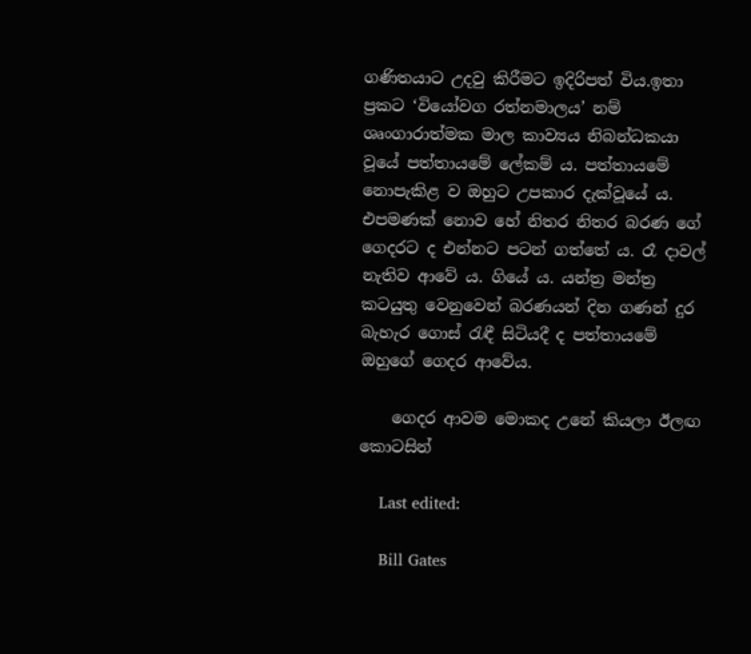ගණිතයාට උදවු කිරීමට ඉදිරිපත් විය.ඉතා ප්‍රකට ‘වියෝවග රත්නමාලය’ නම් ශෘංගාරාත්මක මාල කාව්‍යය නිබන්ධකයා වූයේ පත්තායමේ ලේකම් ය. පත්තායමේ නොපැකිළ ව ඔහුට උපකාර දැක්වූයේ ය. එපමණක් නොව හේ නිතර නිතර බරණ ගේ ගෙදරට ද එන්නට පටන් ගත්තේ ය. රෑ දාවල් නැතිව ආවේ ය. ගියේ ය. යන්ත්‍ර මන්ත්‍ර කටයුතු වෙනුවෙන් බරණයන් දින ගණන් දුර බැහැර ගොස් රැඳී සිටියදී ද පත්තායමේ ඔහුගේ ගෙදර ආවේය.

    ගෙදර ආවම මොකද උනේ කියලා ඊලඟ කොටසින්

    Last edited:

    Bill Gates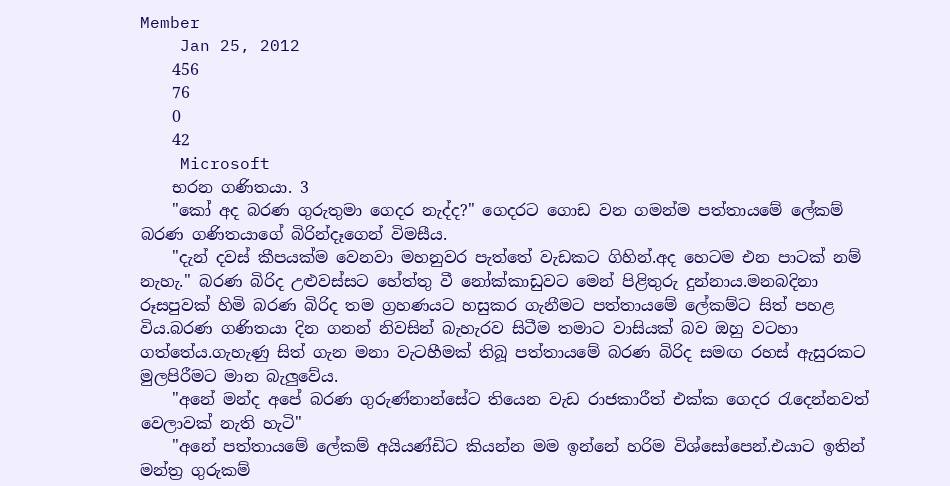Member
    Jan 25, 2012
    456
    76
    0
    42
    Microsoft
    භරන ගණිතයා. 3
    "කෝ අද බරණ ගුරුතුමා ගෙදර නැද්ද?" ගෙදරට ගොඩ වන ගමන්ම පත්තායමේ ලේකම් බරණ ගණිතයාගේ බිරින්දෑගෙන් විමසීය.
    "දැන් දවස් කීපයක්ම වෙනවා මහනුවර පැත්තේ වැඩකට ගිහින්.අද හෙටම එන පාටක් නම් නැහැ." බරණ බිරිද උළුවස්සට හේත්තු වී නෝක්කාඩුවට මෙන් පිළිතුරු දුන්නාය.මනබදිනා රූසපුවක් හිමි බරණ බිරිද තම ග්‍රහණයට හසුකර ගැනීමට පත්තායමේ ලේකම්ට සිත් පහළ විය.බරණ ගණිතයා දින ගනන් නිවසින් බැහැරව සිටීම තමාට වාසියක් බව ඔහු වටහා ගත්තේය.ගැහැණු සිත් ගැන මනා වැටහීමක් තිබූ පත්තායමේ බරණ බිරිද සමඟ රහස් ඇසුරකට මුලපිරීමට මාන බැලුවේය.
    "අනේ මන්ද අපේ බරණ ගුරුණ්නාන්සේට තියෙන වැඩ රාජකාරීත් එක්ක ගෙදර රැදෙන්නවත් වෙලාවක් නැති හැටි"
    "අනේ පත්තායමේ ලේකම් අයියණ්ඩිට කියන්න මම ඉන්නේ හරිම විශ්සෝපෙන්.එයාට ඉතින් මන්ත්‍ර ගුරුකම්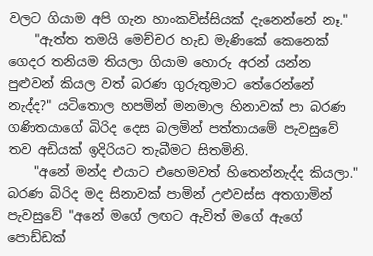වලට ගියාම අපි ගැන හාංකවිස්සියක් දැනෙන්නේ නෑ."
    "ඇත්ත තමයි මෙච්චර හැඩ මැණිකේ කෙනෙක් ගෙදර තනියම තියලා ගියාම හොරු අරන් යන්න පුළුවන් කියල වත් බරණ ගුරුතුමාට තේරෙන්නේ නැද්ද?" යටිතොල හපමින් මනමාල හිනාවක් පා බරණ ගණිතයාගේ බිරිද දෙස බලමින් පත්තායමේ පැවසුවේ තව අඩියක් ඉදිරියට තැබීමට සිතමිනි.
    "අනේ මන්ද එයාට එහෙමවත් හිතෙන්නැද්ද කියලා." බරණ බිරිද මද සිනාවක් පාමින් උළුවස්ස අතගාමින් පැවසුවේ "අනේ මගේ ලඟට ඇවිත් මගේ ඇගේ පොඩ්ඩක්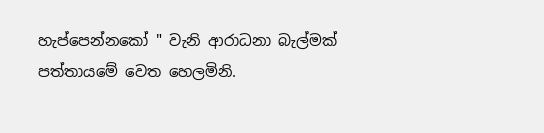හැප්පෙන්නකෝ " වැනි ආරාධනා බැල්මක් පත්තායමේ වෙත හෙලමිනි.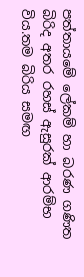පත්තායමේ ලේකම් හා බරණ ගණිත බිරිද අතර රහස් ඇසුරක් ආරම්භ විය.තම බිරිය සමඟ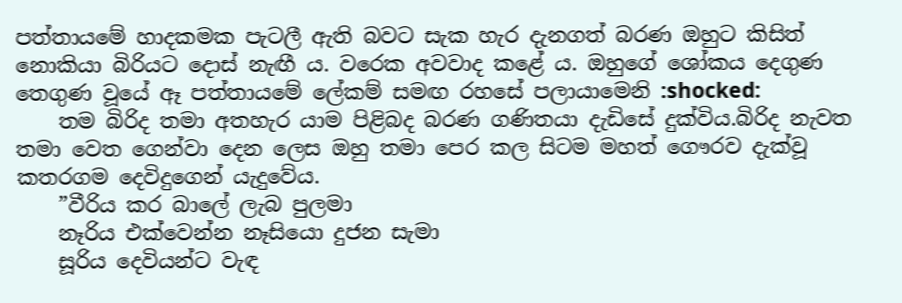පත්තායමේ හාදකමක පැටලී ඇති බවට සැක හැර දැනගත් බරණ ඔහුට කිසිත් නොකියා බිරියට දොස් නැඟී ය. වරෙක අවවාද කළේ ය. ඔහුගේ ශෝකය දෙගුණ තෙගුණ වූයේ ඈ පත්තායමේ ලේකම් සමඟ රහසේ පලායාමෙනි :shocked:
    තම බිරිද තමා අතහැර යාම පිළිබද බරණ ගණිතයා දැඩිසේ දුක්විය.බිරිද නැවත තමා වෙත ගෙන්වා දෙන ලෙස ඔහු තමා පෙර කල සිටම මහත් ගෞරව දැක්වූ කතරගම දෙවිදුගෙන් යැදුවේය.
    ”වීරිය කර බාලේ ලැබ පුලමා
    නෑරිය එක්වෙන්න නෑසියො දුජන සැමා
    සූරිය දෙවියන්ට වැඳ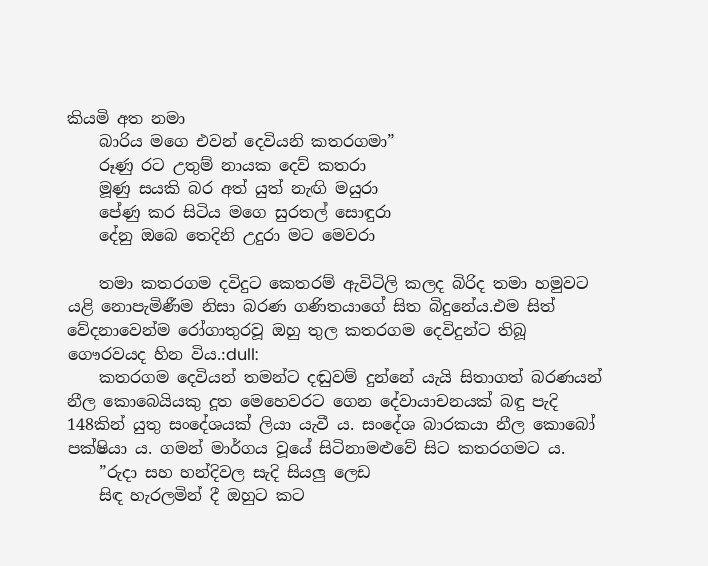කියමි අත නමා
    බාරිය මගෙ එවන් දෙවියනි කතරගමා”
    රූණු රට උතුම් නායක දෙව් කතරා
    මූණු සයකි බර අත් යුත් නැඟි මයුරා
    පේණු කර සිටිය මගෙ සුරතල් සොඳුරා
    දේනු ඔබෙ තෙදිනි උදුරා මට මෙවරා

    තමා කතරගම දවිදුට කෙතරම් ඇවිටිලි කලද බිරිද තමා හමුවට යළි නොපැමිණීම නිසා බරණ ගණිතයාගේ සිත බිදුනේය.එම සිත් වේදනාවෙන්ම රෝගාතුරවූ ඔහු තුල කතරගම දෙවිදුන්ට තිබූ ගෞරවයද හින විය.:dull:
    කතරගම දෙවියන් තමන්ට දඬුවම් දුන්නේ යැයි සිතාගත් බරණයන් නීල කොබෙයියකු දූත මෙහෙවරට ගෙන දේවායාචනයක් බඳු පැදි 148කින් යුතු සංදේශයක් ලියා යැවී ය. සංදේශ බාරකයා නීල කොබෝ පක්ෂියා ය. ගමන් මාර්ගය වූයේ සිටිනාමළුවේ සිට කතරගමට ය.
    ”රුදා සහ හන්දිවල සැදි සියලු ලෙඩ
    සිඳ හැරලමින් දී ඔහුට කට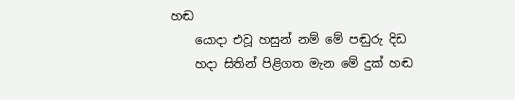හඬ
    යොදා එවූ හසුන් නම් මේ පඬුරු දිඩ
    හදා සිතින් පිළිගත මැන මේ දුක් හඬ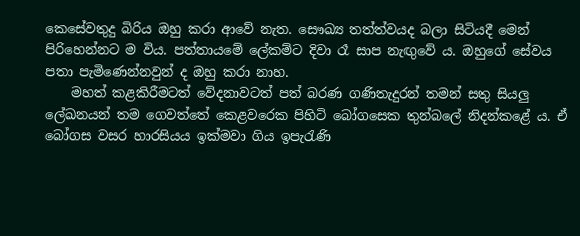කෙසේවතුදු බිරිය ඔහු කරා ආවේ නැත. සෞඛ්‍ය තත්ත්වයද බලා සිටියදී මෙන් පිරිහෙන්නට ම විය. පත්තායමේ ලේකම්ට දිවා රෑ සාප නැඟුවේ ය. ඔහුගේ සේවය පතා පැමිණෙන්නවුන් ද ඔහු කරා නාහ.
    මහත් කළකිරීමටත් වේදනාවටත් පත් බරණ ගණිතැදුරන් තමන් සතු සියලු ලේඛනයන් තම ගෙවත්තේ කෙළවරෙක පිහිටි බෝගසෙක තුන්බලේ නිදන්කළේ ය. ඒ බෝගස වසර හාරසියය ඉක්මවා ගිය ඉපැරැණි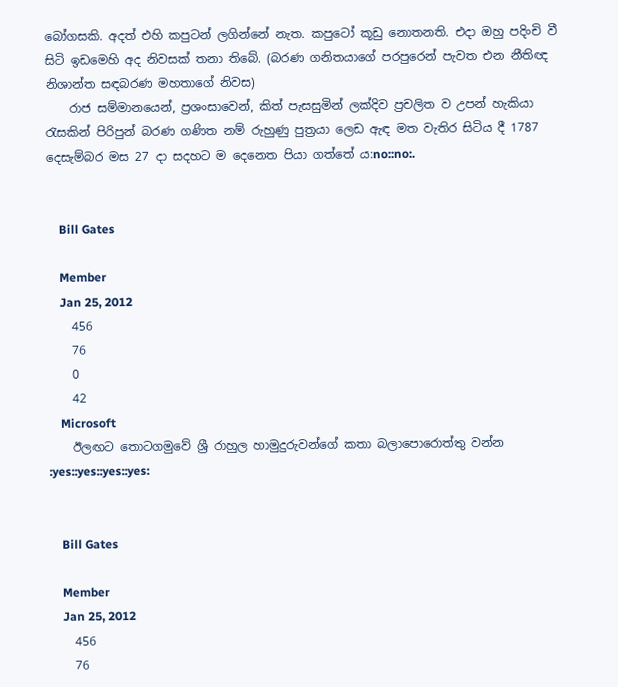බෝගසකි. අදත් එහි කපුටන් ලගින්නේ නැත. කපුටෝ කූඩු නොතනති. එදා ඔහු පදිංචි වී සිටි ඉඩමෙහි අද නිවසක් තනා තිබේ. (බරණ ගනිතයාගේ පරපුරෙන් පැවත එන නීතිඥ නිශාන්ත සඳබරණ මහතාගේ නිවස)
    රාජ සම්මානයෙන්, ප්‍රශංසාවෙන්, කිත් පැසසුමින් ලක්දිව ප්‍රචලිත ව උපන් හැකියා රැසකින් පිරිපුන් බරණ ගණිත නම් රුහුණු පුත්‍රයා ලෙඩ ඇඳ මත වැතිර සිටිය දී 1787 දෙසැම්බර මස 27 දා සදහට ම දෙනෙත පියා ගත්තේ ය:no::no:.


    Bill Gates

    Member
    Jan 25, 2012
    456
    76
    0
    42
    Microsoft
    ඊලඟට තොටගමුවේ ශ්‍රී රාහුල හාමුදුරුවන්ගේ කතා බලාපොරොත්තු වන්න :yes::yes::yes::yes:


    Bill Gates

    Member
    Jan 25, 2012
    456
    76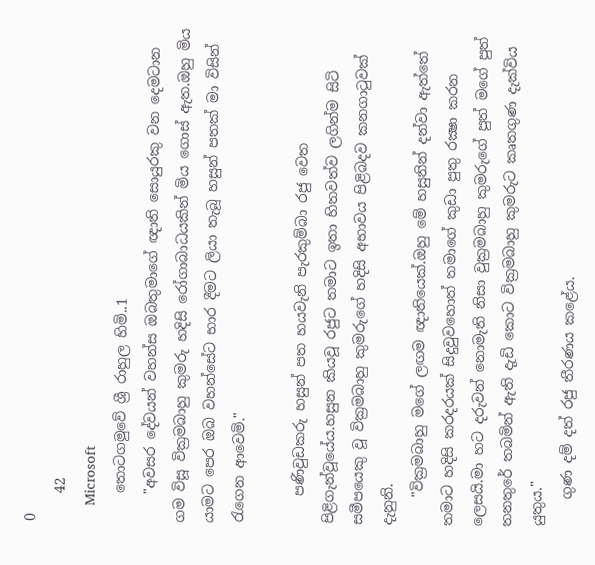0
    42
    Microsoft
    තොටගමුවේ ශ්‍රී රාහුල හිමි..1
    "අවසර දේවයන් වහන්ස ඔබතුමාගේ ඥාති සොයුරකු වන දෙමටාන ගම විසූ වික්‍රමබාහු කුමරු හදිසි රෝගාබාධයකින් මිය ගොස් ඇත.ඔහු මිය යාමට පෙර ඔබ වහන්සේට භාර දීමට ලියා තැබූ හසුන් පතක් මා විසින් රැගෙන ආවෙමි."

    පණිවුඩකරු හසුන් පත හයවැනි පැරකුම්බා රජු වෙත පිළිගැන්වූයේය.හසුන කියවූ රජුට තමාට ඉතා හිතවත්ව ලගින්ම සිටි සමීපයෙකු වූ වික්‍රමබාහු කුමරුගේ හදිසි අභාවය පිළිබදව කනගාටුවක් දැනුනි.
    "වික්‍රමබාහු මගේ ලඟම ඥාතියෙක්.ඔහු මේ හසුනින් දන්වා ඇත්තේ තමාට හදිසි කරදරයක් සිදුවුවහොත් තමාගේ කුඩා පුතු රක්‍ෂා කරන ලෙසයි.මා හට දරුවන් නොමැති නිසා වුක්‍රමබාහු කුමරුගේ පුත් මගේ පුත් තනතුරේ තබමින් ඇති දැඩි කොට වික්‍රමබාහු කුමරුට කෘතගුණ දැක්විය යුතුය."
    ගුණ දම් දත් රජු තීරණය කළේය.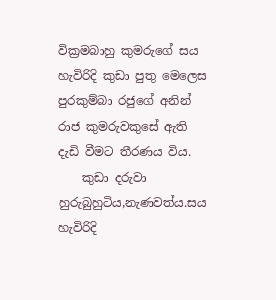වික්‍රමබාහු කුමරුගේ සය හැවිරිදි කුඩා පුතු මෙලෙස පුරකුම්බා රජුගේ අනින් රාජ කුමරුවකුසේ ඇති දැඩි වීමට තීරණය විය.
    කුඩා දරුවා හුරුබුහුටිය,නැණවත්ය.සය හැවිරිදි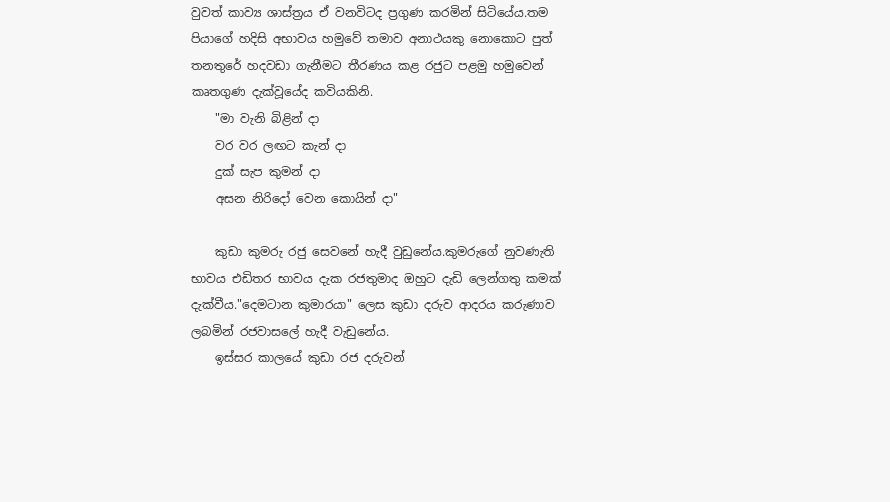වුවත් කාව්‍ය ශාස්ත්‍රය ඒ වනවිටද ප්‍රගුණ කරමින් සිටියේය.තම පියාගේ හදිසි අභාවය හමුවේ තමාව අනාථයකු නොකොට පුත් තනතුරේ හදවඩා ගැනීමට තීරණය කළ රජුට පළමු හමුවෙන් කෘතගුණ දැක්වූයේද කවියකිනි.
    "මා වැනි බිළින් දා
    වර වර ලඟට කැන් දා
    දුක් සැප කුමන් දා
    අසන නිරිදෝ වෙන කොයින් දා"

    කුඩා කුමරු රජු සෙවනේ හැදී වුඩුනේය.කුමරුගේ නුවණැති භාවය එඩිතර භාවය දැක රජතුමාද ඔහුට දැඩි ලෙන්ගතු කමක් දැක්වීය."දෙමටාන කුමාරයා" ලෙස කුඩා දරුව ආදරය කරුණාව ලබමින් රජවාසලේ හැදී වැඩුනේය.
    ඉස්සර කාලයේ කුඩා රජ දරුවන්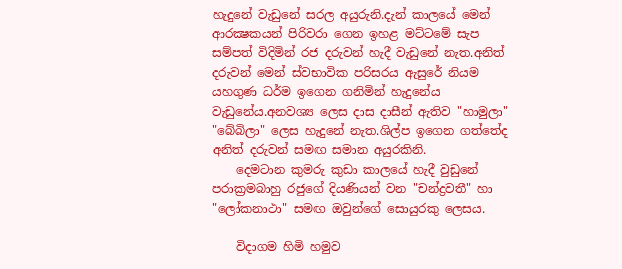හැදුනේ වැඩුනේ සරල අයුරුනි.දැන් කාලයේ මෙන් ආරක්‍ෂකයන් පිරිවරා ගෙන ඉහළ මට්ටමේ සැප සම්පත් විදිමින් රජ දරුවන් හැදී වැඩුනේ නැත.අනිත් දරුවන් මෙන් ස්වභාවික පරිසරය ඇසුරේ නියම යහගුණ ධර්ම ඉගෙන ගනිමින් හැදුනේය වැඩුනේය.අනවශ්‍ය ලෙස දාස දාසීන් ඇතිව "හාමුලා" "බේබිලා" ලෙස හැදුනේ නැත.ශිල්ප ඉගෙන ගත්තේද අනිත් දරුවන් සමඟ සමාන අයුරකිනි.
    දෙමටාන කුමරු කුඩා කාලයේ හැදී වුඩුනේ පරාක්‍රමබාහු රජුගේ දියණියන් වන "චන්ද්‍රවතී" හා "ලෝකනාථා" සමඟ ඔවුන්ගේ සොයුරකු ලෙසය.

    විදාගම හිමි හමුව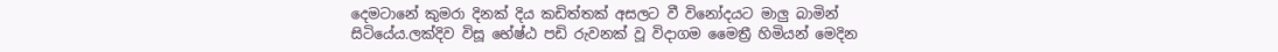දෙමටානේ කුමරා දිනක් දිය කඩිත්තක් අසලට වී විනෝදයට මාලු බාමින් සිටියේය.ලක්දිව විසූ භේෂ්ඨ පඩි රුවනක් වූ විදාගම මෛත්‍රී හිමියන් මෙදින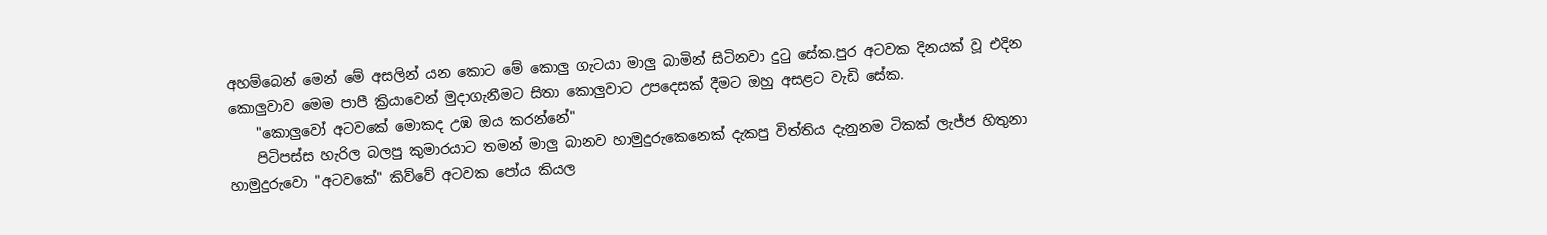අහම්බෙන් මෙන් මේ අසලින් යන කොට මේ කොලු ගැටයා මාලු බාමින් සිටිනවා දුටු සේක.පුර අටවක දිනයක් වූ එදින කොලුවාව මෙම පාපී ක්‍රියාවෙන් මුදාගැනීමට සිතා කොලුවාට උපදෙසක් දීමට ඔහු අසළට වැඩි සේක.
    "කොලුවෝ අටවකේ මොකද උඹ ඔය කරන්නේ"
    පිටිපස්ස හැරිල බලපු කුමාරයාට තමන් මාලු බානව හාමුදුරුකෙනෙක් දැකපු විත්තිය දැනුනම ටිකක් ලැජ්ජ හිතුනා හාමුදුරුවො "අටවකේ" කිව්වේ අටවක පෝය කියල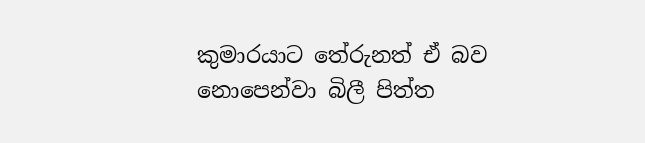කුමාරයාට තේරුනත් ඒ බව නොපෙන්වා බිලී පිත්ත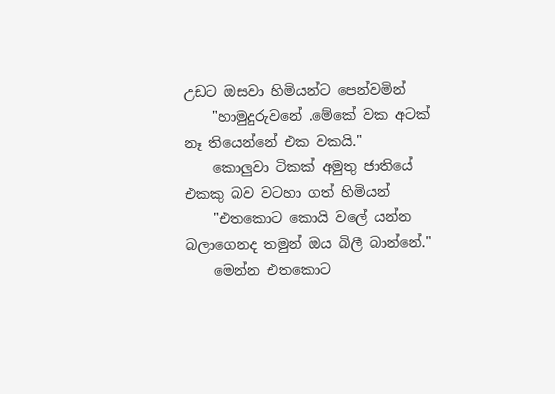උඩට ඔසවා හිමියන්ට පෙන්වමින්
    "හාමුදුරුවනේ .මේකේ වක අටක් නෑ තියෙන්නේ එක වකයි."
    කොලුවා ටිකක් අමුතු ජාතියේ එකකු බව වටහා ගත් හිමියන්
    "එතකොට කොයි වලේ යන්න බලාගෙනද තමුන් ඔය බිලී බාන්නේ."
    මෙන්න එතකොට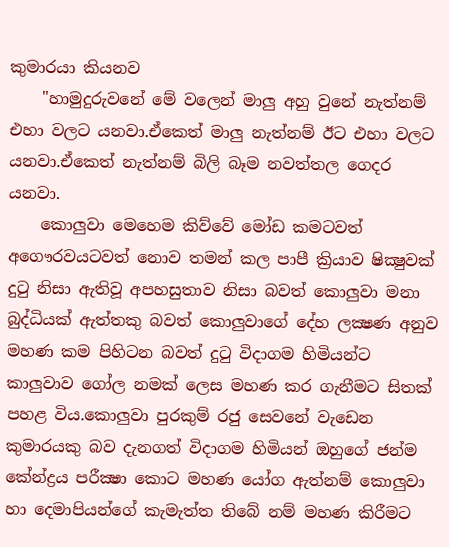කුමාරයා කියනව
    "හාමුදුරුවනේ මේ වලෙන් මාලු අහු වුනේ නැත්නම් එහා වලට යනවා.ඒකෙත් මාලු නැත්නම් ඊට එහා වලට යනවා.ඒකෙත් නැත්නම් බිලි බෑම නවත්තල ගෙදර යනවා.
    කොලුවා මෙහෙම කිව්වේ මෝඩ කමටවත් අගෞරවයටවත් නොව තමන් කල පාපී ක්‍රියාව ෂික්‍ෂුවක් දුටු නිසා ඇතිවූ අපහසුතාව නිසා බවත් කොලුවා මනා බුද්ධියක් ඇත්තකු බවත් කොලුවාගේ දේහ ලක්‍ෂණ අනුව මහණ කම පිහිටන බවත් දුටු විදාගම හිමියන්ට කාලුවාව ගෝල නමක් ලෙස මහණ කර ගැනීමට සිතක් පහළ විය.කොලුවා පුරකුම් රජු සෙවනේ වැඩෙන කුමාරයකු බව දැනගත් විදාගම හිමියන් ඔහුගේ ජන්ම කේන්ද්‍රය පරීක්‍ෂා කොට මහණ යෝග ඇත්නම් කොලුවා හා දෙමාපියන්ගේ කැමැත්ත තිබේ නම් මහණ කිරීමට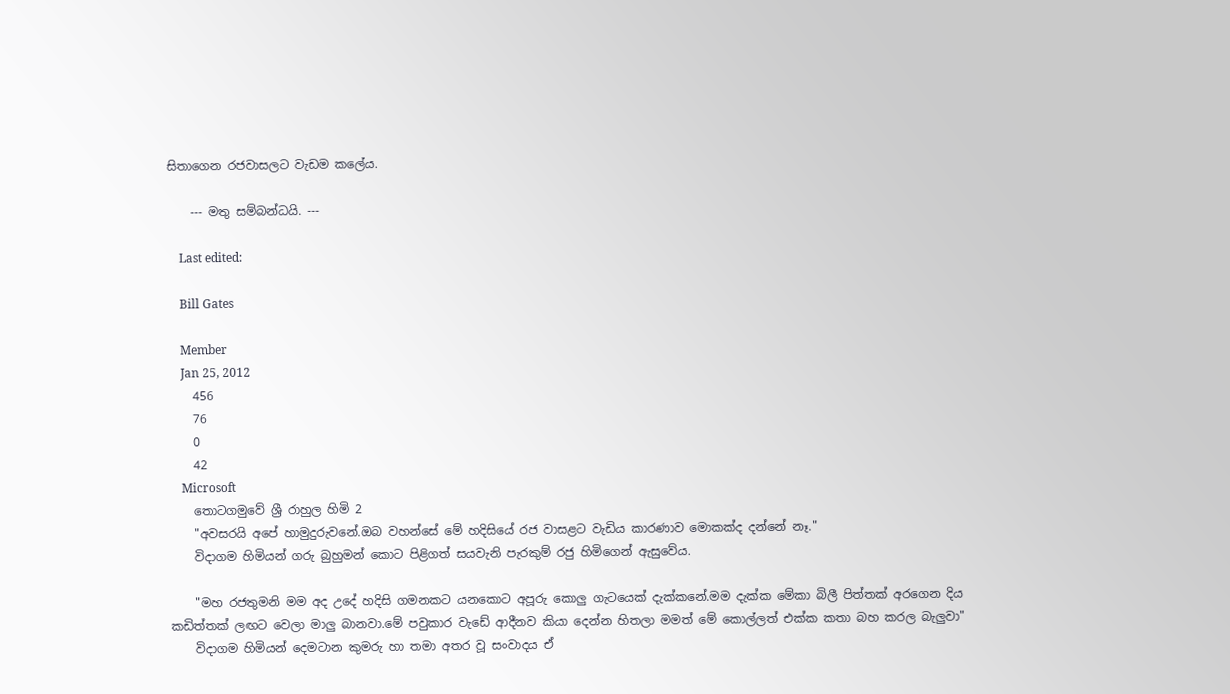සිතාගෙන රජවාසලට වැඩම කලේය.

    --- මතු සම්බන්ධයි. ---

    Last edited:

    Bill Gates

    Member
    Jan 25, 2012
    456
    76
    0
    42
    Microsoft
    තොටගමුවේ ශ්‍රී රාහුල හිමි 2
    "අවසරයි අපේ හාමුදුරුවනේ.ඔබ වහන්සේ මේ හදිසියේ රජ වාසළට වැඩිය කාරණාව මොකක්ද දන්නේ නෑ."
    විදාගම හිමියන් ගරු බුහුමන් කොට පිළිගත් සයවැනි පැරකුම් රජු හිමිගෙන් ඇසුවේය.

    "මහ රජතුමනි මම අද උදේ හදිසි ගමනකට යනකොට අපූරු කොලු ගැටයෙක් දැක්කනේ.මම දැක්ක මේකා බිලී පිත්තක් අරගෙන දිය කඩිත්තක් ලඟට වෙලා මාලු බානවා.මේ පවුකාර වැඩේ ආදීනව කියා දෙන්න හිතලා මමත් මේ කොල්ලත් එක්ක කතා බහ කරල බැලුවා"
    විදාගම හිමියන් දෙමටාන කුමරු හා තමා අතර වූ සංවාදය ඒ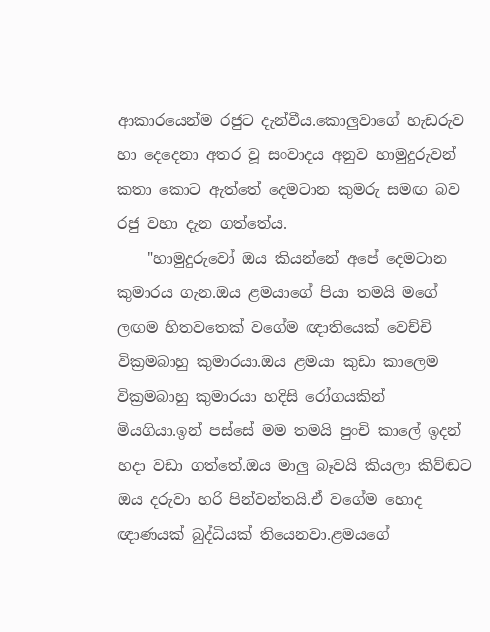ආකාරයෙන්ම රජුට දැන්වීය.කොලුවාගේ හැඩරුව හා දෙදෙනා අතර වූ සංවාදය අනුව හාමුදුරුවන් කතා කොට ඇත්තේ දෙමටාන කුමරු සමඟ බව රජු වහා දැන ගත්තේය.
    "හාමුදුරුවෝ ඔය කියන්නේ අපේ දෙමටාන කුමාරය ගැන.ඔය ළමයාගේ පියා තමයි මගේ ලඟම හිතවතෙක් වගේම ඥාතියෙක් වෙච්චි වික්‍රමබාහු කුමාරයා.ඔය ළමයා කුඩා කාලෙම වික්‍රමබාහු කුමාරයා හදිසි රෝගයකින් මියගියා.ඉන් පස්සේ මම තමයි පුංචි කාලේ ඉදන් හදා වඩා ගත්තේ.ඔය මාලු බෑවයි කියලා කිව්ඬට ඔය දරුවා හරි පින්වන්තයි.ඒ වගේම හොද ඥාණයක් බුද්ධියක් තියෙනවා.ළමයගේ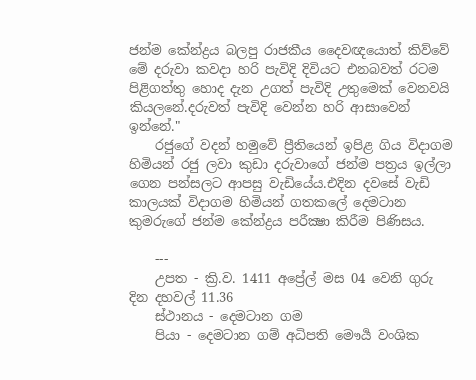ජන්ම කේන්ද්‍රය බලපු රාජකීය දෛවඥයොත් කිව්වේ මේ දරුවා කවදා හරි පැවිදි දිවියට එනබවත් රටම පිළිගත්තු හොද දැන උගත් පැවිදි උතුමෙක් වෙනවයි කියලනේ.දරුවත් පැවිදි වෙන්න හරි ආසාවෙන් ඉන්නේ."
    රජුගේ වදන් හමුවේ ප්‍රීතියෙන් ඉපිළ ගිය විදාගම හිමියන් රජු ලවා කුඩා දරුවාගේ ජන්ම පත්‍රය ඉල්ලා ගෙන පන්සලට ආපසු වැඩියේය.එදින දවසේ වැඩි කාලයක් විදාගම හිමියන් ගතකලේ දෙමටාන කුමරුගේ ජන්ම කේන්ද්‍රය පරීක්‍ෂා කිරීම පිණිසය.

    ---
    උපත - ක්‍රි.ව. 1411 අප්‍රේල් මස 04 වෙනි ගුරු දින දහවල් 11.36
    ස්ථානය - දෙමටාන ගම
    පියා - දෙමටාන ගම් අධිපති මෞර්‍ය වංශික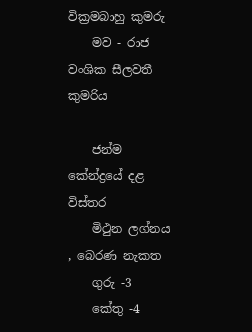වික්‍රමබාහු කුමරු
    මව - රාජ වංශික සීලවතී කුමරිය

    ජන්ම කේන්ද්‍රයේ දළ විස්තර
    මිථුන ලග්නය , බෙරණ නැකත
    ගුරු -3
    කේතු -4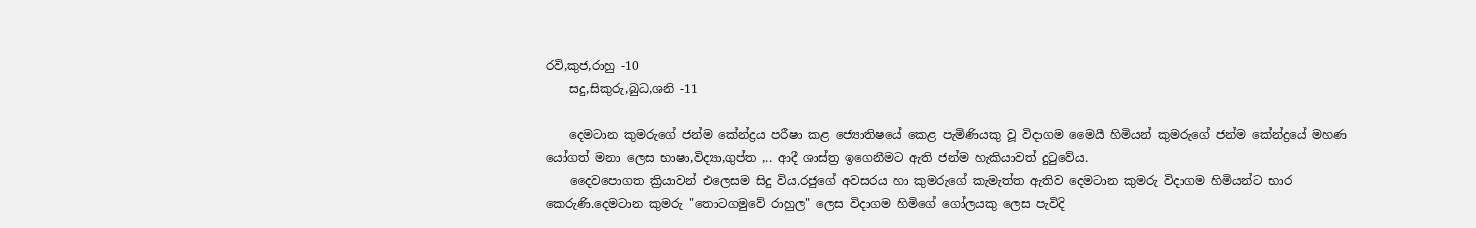රවි,කුජ,රාහු -10
    සදු,සිකුරු,බුධ,ශනි -11

    දෙමටාන කුමරුගේ ජන්ම කේන්ද්‍රය පරීෂා කළ ජ්‍යොතිෂයේ කෙළ පැමිණියකු වූ විදාගම මෛයී හිමියන් කුමරුගේ ජන්ම කේන්ද්‍රයේ මහණ යෝගත් මනා ලෙස භාෂා,විද්‍යා,ගුප්ත ,.. ආදී ශාස්ත්‍ර ඉගෙනීමට ඇති ජන්ම හැකියාවත් දුටුවේය.
    දෛවපොගත ක්‍රියාවන් එලෙසම සිදු විය.රජුගේ අවසරය හා කුමරුගේ කැමැත්ත ඇතිව දෙමටාන කුමරු විදාගම හිමියන්ට භාර කෙරුණි.දෙමටාන කුමරු "තොටගමුවේ රාහුල" ලෙස විදාගම හිමිගේ ගෝලයකු ලෙස පැවිදි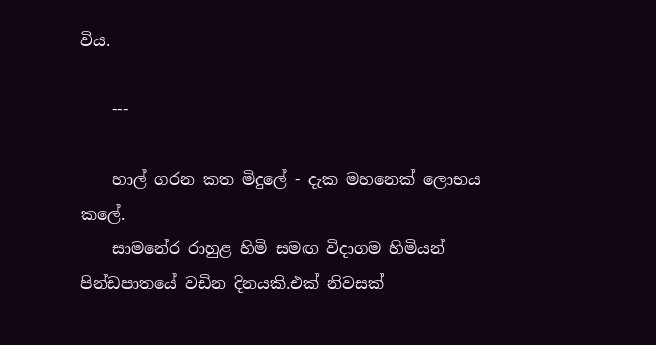විය.

    ---

    හාල් ගරන කත මිදුලේ - දැක මහනෙක් ලොභය කලේ.
    සාමනේර රාහුළ හිමි සමඟ විදාගම හිමියන් පින්ඩපාතයේ වඩින දිනයකි.එක් නිවසක්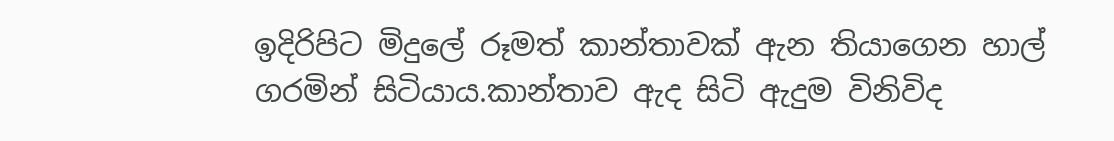ඉදිරිපිට මිදුලේ රූමත් කාන්තාවක් ඇන තියාගෙන හාල් ගරමින් සිටියාය.කාන්තාව ඇද සිටි ඇදුම විනිවිද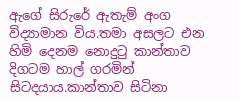ඇගේ සිරුරේ ඇතැම් අංග විද්‍යාමාන විය.තමා අසලට එන හිමි දෙනම නොදුටු කාන්තාව දිගටම හාල් ගරමින් සිටදයාය.කාන්තාව සිටිනා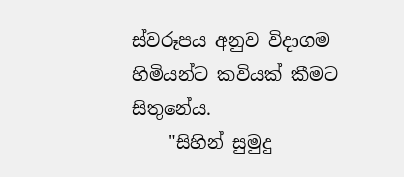ස්වරූපය අනුව විදාගම හිමියන්ට කවියක් කීමට සිතුනේය.
    "සිහින් සුමුදු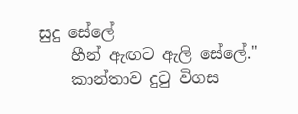සුදු සේලේ
    හීන් ඇඟට ඇලි සේලේ."
    කාන්තාව දුටු විගස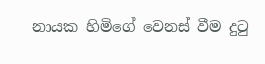නායක හිමිගේ වෙනස් වීම දුටු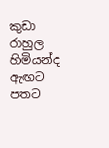කුඩා රාහුල හිමියන්ද ඇඟට පතට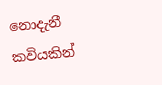නොදැනී කවියකින්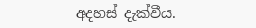අදහස් දැක්වීය.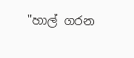"හාල් ගරන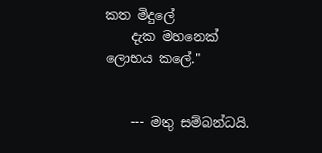කත මිදුලේ
    දැක මහනෙක් ලොභය කලේ."


    --- මතු සම්බන්ධයි.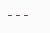---